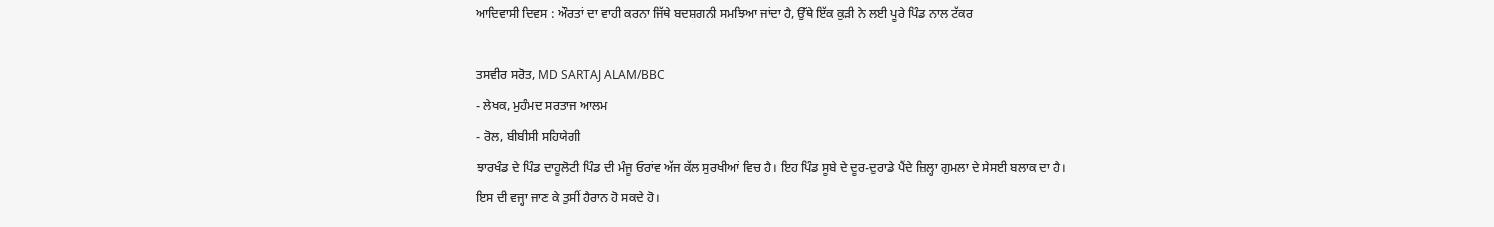ਆਦਿਵਾਸੀ ਦਿਵਸ : ਔਰਤਾਂ ਦਾ ਵਾਹੀ ਕਰਨਾ ਜਿੱਥੇ ਬਦਸ਼ਗਨੀ ਸਮਝਿਆ ਜਾਂਦਾ ਹੈ, ਉੱਥੇ ਇੱਕ ਕੁੜੀ ਨੇ ਲਈ ਪੂਰੇ ਪਿੰਡ ਨਾਲ ਟੱਕਰ

ਤਸਵੀਰ ਸਰੋਤ, MD SARTAJ ALAM/BBC
- ਲੇਖਕ, ਮੁਹੰਮਦ ਸਰਤਾਜ ਆਲਮ
- ਰੋਲ, ਬੀਬੀਸੀ ਸਹਿਯੇਗੀ
ਝਾਰਖੰਡ ਦੇ ਪਿੰਡ ਦਾਹੂਲੋਟੀ ਪਿੰਡ ਦੀ ਮੰਜੂ ਓਰਾਂਵ ਅੱਜ ਕੱਲ ਸੁਰਖੀਆਂ ਵਿਚ ਹੈ। ਇਹ ਪਿੰਡ ਸੂਬੇ ਦੇ ਦੂਰ-ਦੁਰਾਡੇ ਪੈਂਦੇ ਜ਼ਿਲ੍ਹਾ ਗੁਮਲਾ ਦੇ ਸੇਸਈ ਬਲਾਕ ਦਾ ਹੈ।
ਇਸ ਦੀ ਵਜ੍ਹਾ ਜਾਣ ਕੇ ਤੁਸੀਂ ਹੈਰਾਨ ਹੋ ਸਕਦੇ ਹੋ।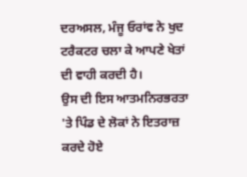ਦਰਅਸਲ, ਮੰਜੂ ਓਰਾਂਵ ਨੇ ਖੁਦ ਟਰੈਕਟਰ ਚਲਾ ਕੇ ਆਪਣੇ ਖੇਤਾਂ ਦੀ ਵਾਹੀ ਕਰਦੀ ਹੈ।
ਉਸ ਦੀ ਇਸ ਆਤਮਨਿਰਭਰਤਾ 'ਤੇ ਪਿੰਡ ਦੇ ਲੋਕਾਂ ਨੇ ਇਤਰਾਜ਼ ਕਰਦੇ ਹੋਏ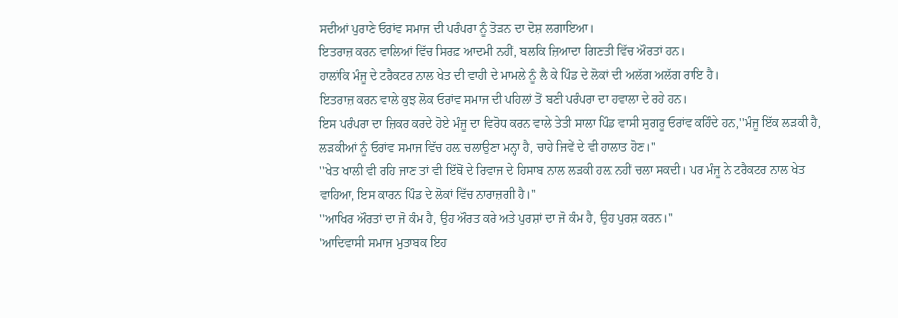ਸਦੀਆਂ ਪੁਰਾਣੇ ਓਰਾਂਵ ਸਮਾਜ ਦੀ ਪਰੰਪਰਾ ਨੂੰ ਤੋੜਨ ਦਾ ਦੋਸ਼ ਲਗਾਇਆ।
ਇਤਰਾਜ਼ ਕਰਨ ਵਾਲਿਆਂ ਵਿੱਚ ਸਿਰਫ਼ ਆਦਮੀ ਨਹੀਂ, ਬਲਕਿ ਜ਼ਿਆਦਾ ਗਿਣਤੀ ਵਿੱਚ ਔਰਤਾਂ ਹਨ।
ਹਾਲਾਂਕਿ ਮੰਜੂ ਦੇ ਟਰੈਕਟਰ ਨਾਲ ਖੇਤ ਦੀ ਵਾਹੀ ਦੇ ਮਾਮਲੇ ਨੂੰ ਲੈ ਕੇ ਪਿੰਡ ਦੇ ਲੋਕਾਂ ਦੀ ਅਲੱਗ ਅਲੱਗ ਰਾਇ ਹੈ।
ਇਤਰਾਜ਼ ਕਰਨ ਵਾਲੇ ਕੁਝ ਲੋਕ ਓਰਾਂਵ ਸਮਾਜ ਦੀ ਪਹਿਲਾਂ ਤੋਂ ਬਣੀ ਪਰੰਪਰਾ ਦਾ ਹਵਾਲਾ ਦੇ ਰਹੇ ਹਨ।
ਇਸ ਪਰੰਪਰਾ ਦਾ ਜ਼ਿਕਰ ਕਰਦੇ ਹੋਏ ਮੰਜੂ ਦਾ ਵਿਰੋਧ ਕਰਨ ਵਾਲੇ ਤੇਤੀ ਸਾਲਾ ਪਿੰਡ ਵਾਸੀ ਸੁਗਰੂ ਓਰਾਂਵ ਕਹਿੰਦੇ ਹਨ,''ਮੰਜੂ ਇੱਕ ਲੜਕੀ ਹੈ, ਲੜਕੀਆਂ ਨੂੰ ਓਰਾਂਵ ਸਮਾਜ ਵਿੱਚ ਹਲ਼ ਚਲਾਉਣਾ ਮਨ੍ਹਾ ਹੈ, ਚਾਹੇ ਜਿਵੇਂ ਦੇ ਵੀ ਹਾਲਾਤ ਹੋਣ।''
''ਖੇਤ ਖਾਲੀ ਵੀ ਰਹਿ ਜਾਣ ਤਾਂ ਵੀ ਇੱਥੋਂ ਦੇ ਰਿਵਾਜ ਦੇ ਹਿਸਾਬ ਨਾਲ ਲੜਕੀ ਹਲ਼ ਨਹੀਂ ਚਲਾ ਸਕਦੀ। ਪਰ ਮੰਜੂ ਨੇ ਟਰੈਕਟਰ ਨਾਲ ਖੇਤ ਵਾਹਿਆ, ਇਸ ਕਾਰਨ ਪਿੰਡ ਦੇ ਲੋਕਾਂ ਵਿੱਚ ਨਾਰਾਜ਼ਗੀ ਹੈ।''
''ਆਖਿਰ ਔਰਤਾਂ ਦਾ ਜੋ ਕੰਮ ਹੈ, ਉਹ ਔਰਤ ਕਰੇ ਅਤੇ ਪੁਰਸ਼ਾਂ ਦਾ ਜੋ ਕੰਮ ਹੈ, ਉਹ ਪੁਰਸ਼ ਕਰਨ।''
'ਆਦਿਵਾਸੀ ਸਮਾਜ ਮੁਤਾਬਕ ਇਹ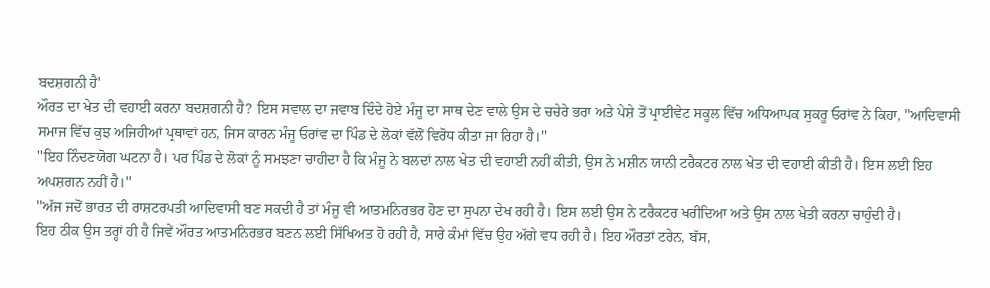ਬਦਸ਼ਗਨੀ ਹੈ'
ਔਰਤ ਦਾ ਖੇਤ ਦੀ ਵਹਾਈ ਕਰਨਾ ਬਦਸ਼ਗਨੀ ਹੈ? ਇਸ ਸਵਾਲ ਦਾ ਜਵਾਬ ਦਿੰਦੇ ਹੋਏ ਮੰਜੂ ਦਾ ਸਾਥ ਦੇਣ ਵਾਲੇ ਉਸ ਦੇ ਚਚੇਰੇ ਭਰਾ ਅਤੇ ਪੇਸ਼ੇ ਤੋਂ ਪ੍ਰਾਈਵੇਟ ਸਕੂਲ ਵਿੱਚ ਅਧਿਆਪਕ ਸੁਕਰੂ ਓਰਾਂਵ ਨੇ ਕਿਹਾ, ''ਆਦਿਵਾਸੀ ਸਮਾਜ ਵਿੱਚ ਕੁਝ ਅਜਿਹੀਆਂ ਪ੍ਰਥਾਵਾਂ ਹਨ, ਜਿਸ ਕਾਰਨ ਮੰਜੂ ਓਰਾਂਵ ਦਾ ਪਿੰਡ ਦੇ ਲੋਕਾਂ ਵੱਲੋਂ ਵਿਰੋਧ ਕੀਤਾ ਜਾ ਰਿਹਾ ਹੈ।''
''ਇਹ ਨਿੰਦਣਯੋਗ ਘਟਨਾ ਹੈ। ਪਰ ਪਿੰਡ ਦੇ ਲੋਕਾਂ ਨੂੰ ਸਮਝਣਾ ਚਾਹੀਦਾ ਹੈ ਕਿ ਮੰਜੂ ਨੇ ਬਲਦਾਂ ਨਾਲ ਖੇਤ ਦੀ ਵਹਾਈ ਨਹੀਂ ਕੀਤੀ, ਉਸ ਨੇ ਮਸ਼ੀਨ ਯਾਨੀ ਟਰੈਕਟਰ ਨਾਲ ਖੇਤ ਦੀ ਵਹਾਈ ਕੀਤੀ ਹੈ। ਇਸ ਲਈ ਇਹ ਅਪਸ਼ਗਨ ਨਹੀਂ ਹੈ।''
''ਅੱਜ ਜਦੋਂ ਭਾਰਤ ਦੀ ਰਾਸ਼ਟਰਪਤੀ ਆਦਿਵਾਸੀ ਬਣ ਸਕਦੀ ਹੈ ਤਾਂ ਮੰਜੂ ਵੀ ਆਤਮਨਿਰਭਰ ਹੋਣ ਦਾ ਸੁਪਨਾ ਦੇਖ ਰਹੀ ਹੈ। ਇਸ ਲਈ ਉਸ ਨੇ ਟਰੈਕਟਰ ਖਰੀਦਿਆ ਅਤੇ ਉਸ ਨਾਲ ਖੇਤੀ ਕਰਨਾ ਚਾਹੁੰਦੀ ਹੈ।
ਇਹ ਠੀਕ ਉਸ ਤਰ੍ਹਾਂ ਹੀ ਹੈ ਜਿਵੇਂ ਔਰਤ ਆਤਮਨਿਰਭਰ ਬਣਨ ਲਈ ਸਿੱਖਿਅਤ ਹੋ ਰਹੀ ਹੈ, ਸਾਰੇ ਕੰਮਾਂ ਵਿੱਚ ਉਹ ਅੱਗੇ ਵਧ ਰਹੀ ਹੈ। ਇਹ ਔਰਤਾਂ ਟਰੇਨ, ਬੱਸ,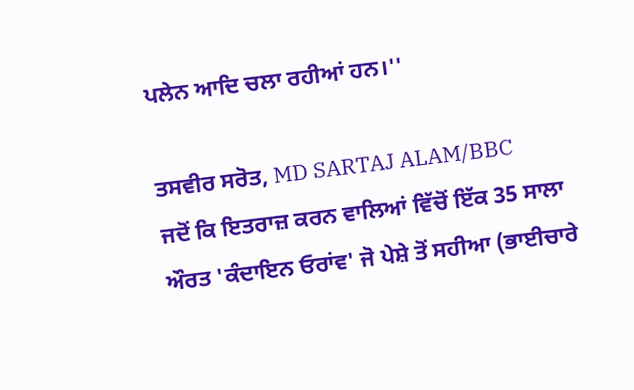ਪਲੇਨ ਆਦਿ ਚਲਾ ਰਹੀਆਂ ਹਨ।''

ਤਸਵੀਰ ਸਰੋਤ, MD SARTAJ ALAM/BBC
ਜਦੋਂ ਕਿ ਇਤਰਾਜ਼ ਕਰਨ ਵਾਲਿਆਂ ਵਿੱਚੋਂ ਇੱਕ 35 ਸਾਲਾ ਔਰਤ 'ਕੰਦਾਇਨ ਓਰਾਂਵ' ਜੋ ਪੇਸ਼ੇ ਤੋਂ ਸਹੀਆ (ਭਾਈਚਾਰੇ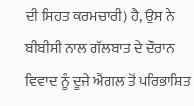ਦੀ ਸਿਹਤ ਕਰਮਚਾਰੀ) ਹੈ, ਉਸ ਨੇ ਬੀਬੀਸੀ ਨਾਲ ਗੱਲਬਾਤ ਦੇ ਦੌਰਾਨ ਵਿਵਾਦ ਨੂੰ ਦੂਜੇ ਐਂਗਲ ਤੋਂ ਪਰਿਭਾਸ਼ਿਤ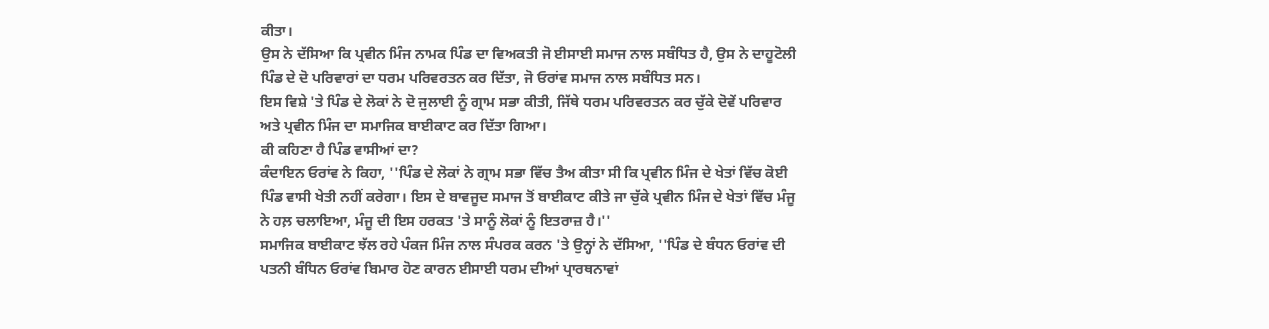ਕੀਤਾ।
ਉਸ ਨੇ ਦੱਸਿਆ ਕਿ ਪ੍ਰਵੀਨ ਮਿੰਜ ਨਾਮਕ ਪਿੰਡ ਦਾ ਵਿਅਕਤੀ ਜੋ ਈਸਾਈ ਸਮਾਜ ਨਾਲ ਸਬੰਧਿਤ ਹੈ, ਉਸ ਨੇ ਦਾਹੂਟੋਲੀ ਪਿੰਡ ਦੇ ਦੋ ਪਰਿਵਾਰਾਂ ਦਾ ਧਰਮ ਪਰਿਵਰਤਨ ਕਰ ਦਿੱਤਾ, ਜੋ ਓਰਾਂਵ ਸਮਾਜ ਨਾਲ ਸਬੰਧਿਤ ਸਨ।
ਇਸ ਵਿਸ਼ੇ 'ਤੇ ਪਿੰਡ ਦੇ ਲੋਕਾਂ ਨੇ ਦੋ ਜੁਲਾਈ ਨੂੰ ਗ੍ਰਾਮ ਸਭਾ ਕੀਤੀ, ਜਿੱਥੇ ਧਰਮ ਪਰਿਵਰਤਨ ਕਰ ਚੁੱਕੇ ਦੋਵੇਂ ਪਰਿਵਾਰ ਅਤੇ ਪ੍ਰਵੀਨ ਮਿੰਜ ਦਾ ਸਮਾਜਿਕ ਬਾਈਕਾਟ ਕਰ ਦਿੱਤਾ ਗਿਆ।
ਕੀ ਕਹਿਣਾ ਹੈ ਪਿੰਡ ਵਾਸੀਆਂ ਦਾ?
ਕੰਦਾਇਨ ਓਰਾਂਵ ਨੇ ਕਿਹਾ, ''ਪਿੰਡ ਦੇ ਲੋਕਾਂ ਨੇ ਗ੍ਰਾਮ ਸਭਾ ਵਿੱਚ ਤੈਅ ਕੀਤਾ ਸੀ ਕਿ ਪ੍ਰਵੀਨ ਮਿੰਜ ਦੇ ਖੇਤਾਂ ਵਿੱਚ ਕੋਈ ਪਿੰਡ ਵਾਸੀ ਖੇਤੀ ਨਹੀਂ ਕਰੇਗਾ। ਇਸ ਦੇ ਬਾਵਜੂਦ ਸਮਾਜ ਤੋਂ ਬਾਈਕਾਟ ਕੀਤੇ ਜਾ ਚੁੱਕੇ ਪ੍ਰਵੀਨ ਮਿੰਜ ਦੇ ਖੇਤਾਂ ਵਿੱਚ ਮੰਜੂ ਨੇ ਹਲ਼ ਚਲਾਇਆ, ਮੰਜੂ ਦੀ ਇਸ ਹਰਕਤ 'ਤੇ ਸਾਨੂੰ ਲੋਕਾਂ ਨੂੰ ਇਤਰਾਜ਼ ਹੈ।''
ਸਮਾਜਿਕ ਬਾਈਕਾਟ ਝੱਲ ਰਹੇ ਪੰਕਜ ਮਿੰਜ ਨਾਲ ਸੰਪਰਕ ਕਰਨ 'ਤੇ ਉਨ੍ਹਾਂ ਨੇ ਦੱਸਿਆ, ''ਪਿੰਡ ਦੇ ਬੰਧਨ ਓਰਾਂਵ ਦੀ ਪਤਨੀ ਬੰਧਿਨ ਓਰਾਂਵ ਬਿਮਾਰ ਹੋਣ ਕਾਰਨ ਈਸਾਈ ਧਰਮ ਦੀਆਂ ਪ੍ਰਾਰਥਨਾਵਾਂ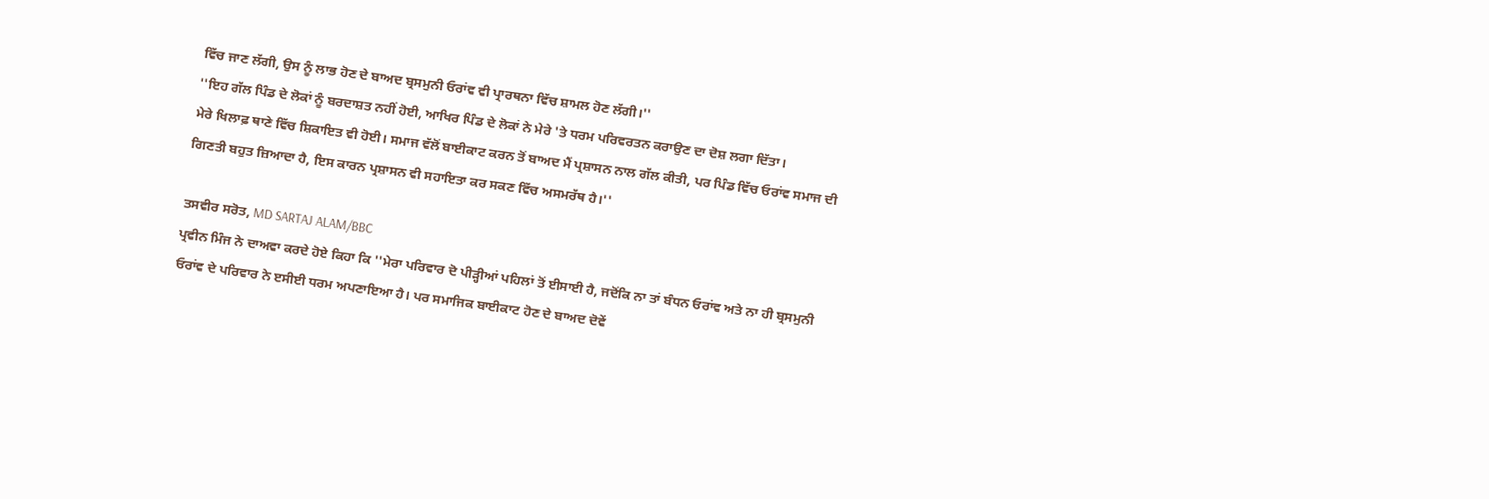ਵਿੱਚ ਜਾਣ ਲੱਗੀ, ਉਸ ਨੂੰ ਲਾਭ ਹੋਣ ਦੇ ਬਾਅਦ ਬ੍ਰਸਮੁਨੀ ਓਰਾਂਵ ਵੀ ਪ੍ਰਾਰਥਨਾ ਵਿੱਚ ਸ਼ਾਮਲ ਹੋਣ ਲੱਗੀ।''
''ਇਹ ਗੱਲ ਪਿੰਡ ਦੇ ਲੋਕਾਂ ਨੂੰ ਬਰਦਾਸ਼ਤ ਨਹੀਂ ਹੋਈ, ਆਖਿਰ ਪਿੰਡ ਦੇ ਲੋਕਾਂ ਨੇ ਮੇਰੇ 'ਤੇ ਧਰਮ ਪਰਿਵਰਤਨ ਕਰਾਉਣ ਦਾ ਦੋਸ਼ ਲਗਾ ਦਿੱਤਾ।
ਮੇਰੇ ਖਿਲਾਫ਼ ਥਾਣੇ ਵਿੱਚ ਸ਼ਿਕਾਇਤ ਵੀ ਹੋਈ। ਸਮਾਜ ਵੱਲੋਂ ਬਾਈਕਾਟ ਕਰਨ ਤੋਂ ਬਾਅਦ ਮੈਂ ਪ੍ਰਸ਼ਾਸਨ ਨਾਲ ਗੱਲ ਕੀਤੀ, ਪਰ ਪਿੰਡ ਵਿੱਚ ਓਰਾਂਵ ਸਮਾਜ ਦੀ ਗਿਣਤੀ ਬਹੁਤ ਜ਼ਿਆਦਾ ਹੈ, ਇਸ ਕਾਰਨ ਪ੍ਰਸ਼ਾਸਨ ਵੀ ਸਹਾਇਤਾ ਕਰ ਸਕਣ ਵਿੱਚ ਅਸਮਰੱਥ ਹੈ।''

ਤਸਵੀਰ ਸਰੋਤ, MD SARTAJ ALAM/BBC
ਪ੍ਰਵੀਨ ਮਿੰਜ ਨੇ ਦਾਅਵਾ ਕਰਦੇ ਹੋਏ ਕਿਹਾ ਕਿ ''ਮੇਰਾ ਪਰਿਵਾਰ ਦੋ ਪੀੜ੍ਹੀਆਂ ਪਹਿਲਾਂ ਤੋਂ ਈਸਾਈ ਹੈ, ਜਦੋਂਕਿ ਨਾ ਤਾਂ ਬੰਧਨ ਓਰਾਂਵ ਅਤੇ ਨਾ ਹੀ ਬ੍ਰਸਮੁਨੀ ਓਰਾਂਵ ਦੇ ਪਰਿਵਾਰ ਨੇ ੲਸੀਈ ਧਰਮ ਅਪਣਾਇਆ ਹੈ। ਪਰ ਸਮਾਜਿਕ ਬਾਈਕਾਟ ਹੋਣ ਦੇ ਬਾਅਦ ਦੋਵੇਂ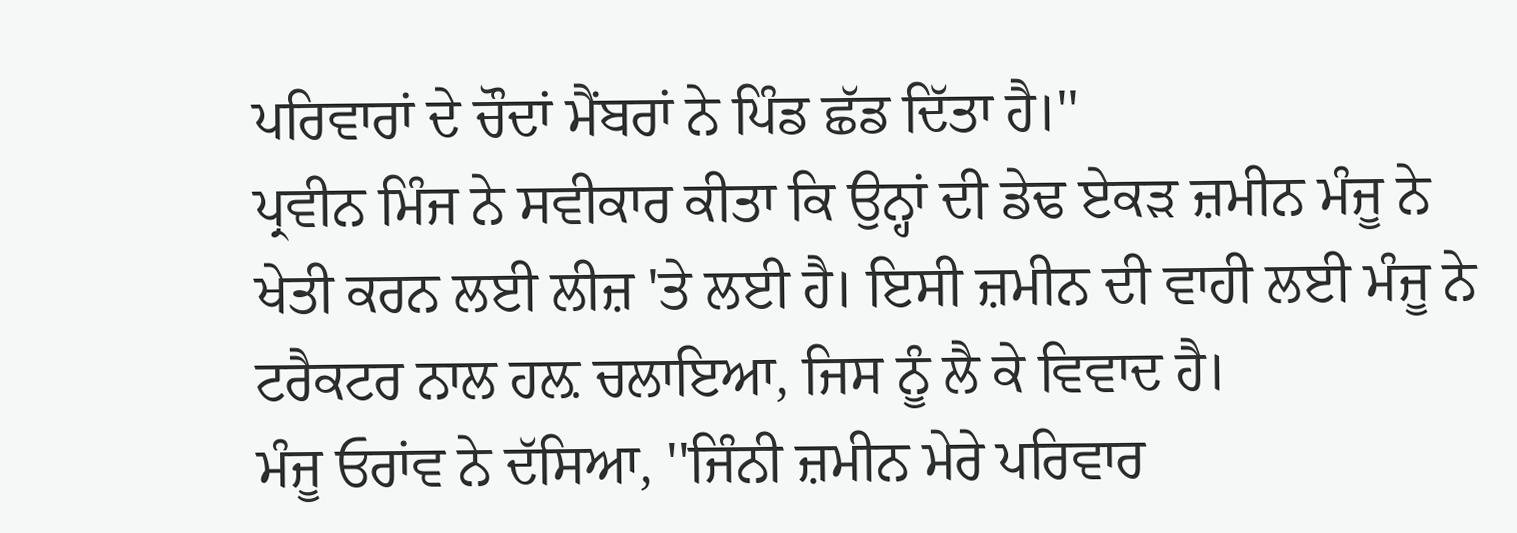ਪਰਿਵਾਰਾਂ ਦੇ ਚੌਦਾਂ ਮੈਂਬਰਾਂ ਨੇ ਪਿੰਡ ਛੱਡ ਦਿੱਤਾ ਹੈ।''
ਪ੍ਰਵੀਨ ਮਿੰਜ ਨੇ ਸਵੀਕਾਰ ਕੀਤਾ ਕਿ ਉਨ੍ਹਾਂ ਦੀ ਡੇਢ ਏਕੜ ਜ਼ਮੀਨ ਮੰਜੂ ਨੇ ਖੇਤੀ ਕਰਨ ਲਈ ਲੀਜ਼ 'ਤੇ ਲਈ ਹੈ। ਇਸੀ ਜ਼ਮੀਨ ਦੀ ਵਾਹੀ ਲਈ ਮੰਜੂ ਨੇ ਟਰੈਕਟਰ ਨਾਲ ਹਲ਼ ਚਲਾਇਆ, ਜਿਸ ਨੂੰ ਲੈ ਕੇ ਵਿਵਾਦ ਹੈ।
ਮੰਜੂ ਓਰਾਂਵ ਨੇ ਦੱਸਿਆ, ''ਜਿੰਨੀ ਜ਼ਮੀਨ ਮੇਰੇ ਪਰਿਵਾਰ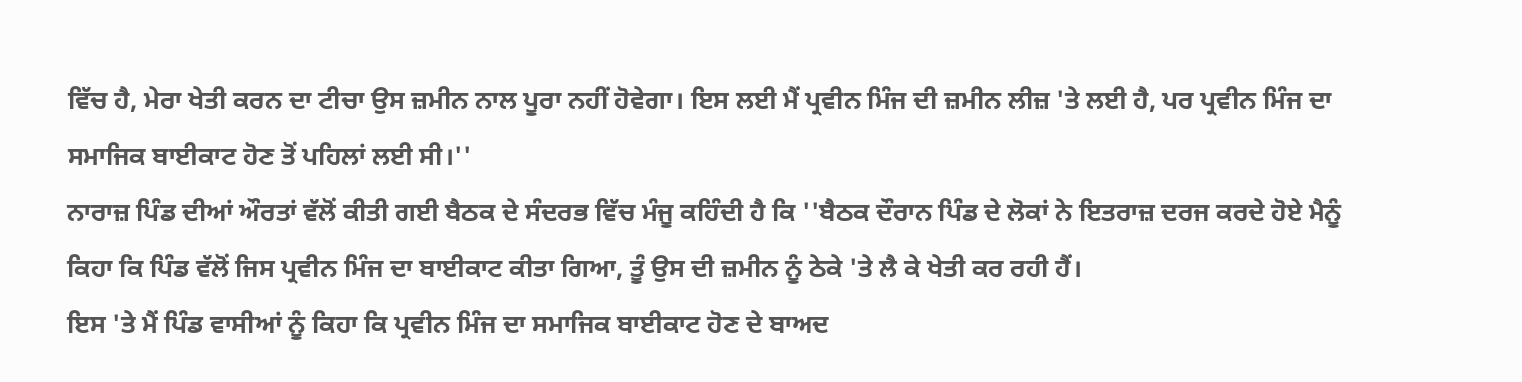ਵਿੱਚ ਹੈ, ਮੇਰਾ ਖੇਤੀ ਕਰਨ ਦਾ ਟੀਚਾ ਉਸ ਜ਼ਮੀਨ ਨਾਲ ਪੂਰਾ ਨਹੀਂ ਹੋਵੇਗਾ। ਇਸ ਲਈ ਮੈਂ ਪ੍ਰਵੀਨ ਮਿੰਜ ਦੀ ਜ਼ਮੀਨ ਲੀਜ਼ 'ਤੇ ਲਈ ਹੈ, ਪਰ ਪ੍ਰਵੀਨ ਮਿੰਜ ਦਾ ਸਮਾਜਿਕ ਬਾਈਕਾਟ ਹੋਣ ਤੋਂ ਪਹਿਲਾਂ ਲਈ ਸੀ।''
ਨਾਰਾਜ਼ ਪਿੰਡ ਦੀਆਂ ਔਰਤਾਂ ਵੱਲੋਂ ਕੀਤੀ ਗਈ ਬੈਠਕ ਦੇ ਸੰਦਰਭ ਵਿੱਚ ਮੰਜੂ ਕਹਿੰਦੀ ਹੈ ਕਿ ''ਬੈਠਕ ਦੌਰਾਨ ਪਿੰਡ ਦੇ ਲੋਕਾਂ ਨੇ ਇਤਰਾਜ਼ ਦਰਜ ਕਰਦੇ ਹੋਏ ਮੈਨੂੰ ਕਿਹਾ ਕਿ ਪਿੰਡ ਵੱਲੋਂ ਜਿਸ ਪ੍ਰਵੀਨ ਮਿੰਜ ਦਾ ਬਾਈਕਾਟ ਕੀਤਾ ਗਿਆ, ਤੂੰ ਉਸ ਦੀ ਜ਼ਮੀਨ ਨੂੰ ਠੇਕੇ 'ਤੇ ਲੈ ਕੇ ਖੇਤੀ ਕਰ ਰਹੀ ਹੈਂ।
ਇਸ 'ਤੇ ਮੈਂ ਪਿੰਡ ਵਾਸੀਆਂ ਨੂੰ ਕਿਹਾ ਕਿ ਪ੍ਰਵੀਨ ਮਿੰਜ ਦਾ ਸਮਾਜਿਕ ਬਾਈਕਾਟ ਹੋਣ ਦੇ ਬਾਅਦ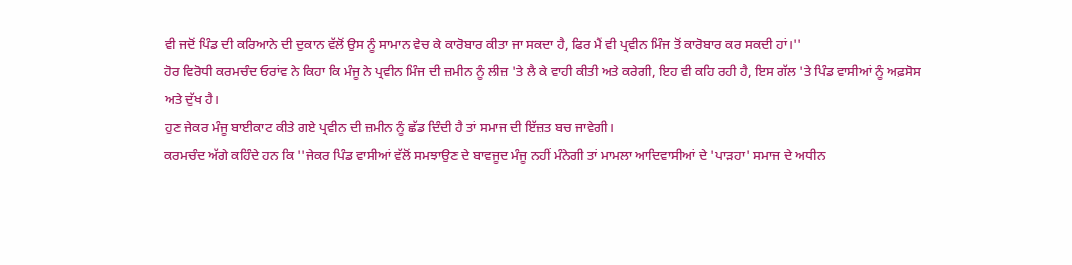ਵੀ ਜਦੋਂ ਪਿੰਡ ਦੀ ਕਰਿਆਨੇ ਦੀ ਦੁਕਾਨ ਵੱਲੋਂ ਉਸ ਨੂੰ ਸਾਮਾਨ ਵੇਚ ਕੇ ਕਾਰੋਬਾਰ ਕੀਤਾ ਜਾ ਸਕਦਾ ਹੈ, ਫਿਰ ਮੈਂ ਵੀ ਪ੍ਰਵੀਨ ਮਿੰਜ ਤੋਂ ਕਾਰੋਬਾਰ ਕਰ ਸਕਦੀ ਹਾਂ।''
ਹੋਰ ਵਿਰੋਧੀ ਕਰਮਚੰਦ ਓਰਾਂਵ ਨੇ ਕਿਹਾ ਕਿ ਮੰਜੂ ਨੇ ਪ੍ਰਵੀਨ ਮਿੰਜ ਦੀ ਜ਼ਮੀਨ ਨੂੰ ਲੀਜ਼ 'ਤੇ ਲੈ ਕੇ ਵਾਹੀ ਕੀਤੀ ਅਤੇ ਕਰੇਗੀ, ਇਹ ਵੀ ਕਹਿ ਰਹੀ ਹੈ, ਇਸ ਗੱਲ 'ਤੇ ਪਿੰਡ ਵਾਸੀਆਂ ਨੂੰ ਅਫ਼ਸੋਸ ਅਤੇ ਦੁੱਖ ਹੈ।
ਹੁਣ ਜੇਕਰ ਮੰਜੂ ਬਾਈਕਾਟ ਕੀਤੇ ਗਏ ਪ੍ਰਵੀਨ ਦੀ ਜ਼ਮੀਨ ਨੂੰ ਛੱਡ ਦਿੰਦੀ ਹੈ ਤਾਂ ਸਮਾਜ ਦੀ ਇੱਜ਼ਤ ਬਚ ਜਾਵੇਗੀ।
ਕਰਮਚੰਦ ਅੱਗੇ ਕਹਿੰਦੇ ਹਨ ਕਿ ''ਜੇਕਰ ਪਿੰਡ ਵਾਸੀਆਂ ਵੱਲੋਂ ਸਮਝਾਉਣ ਦੇ ਬਾਵਜੂਦ ਮੰਜੂ ਨਹੀਂ ਮੰਨੇਗੀ ਤਾਂ ਮਾਮਲਾ ਆਦਿਵਾਸੀਆਂ ਦੇ 'ਪਾੜਹਾ' ਸਮਾਜ ਦੇ ਅਧੀਨ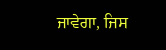ਜਾਵੇਗਾ, ਜਿਸ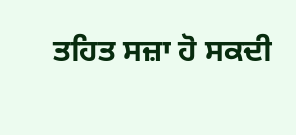ਤਹਿਤ ਸਜ਼ਾ ਹੋ ਸਕਦੀ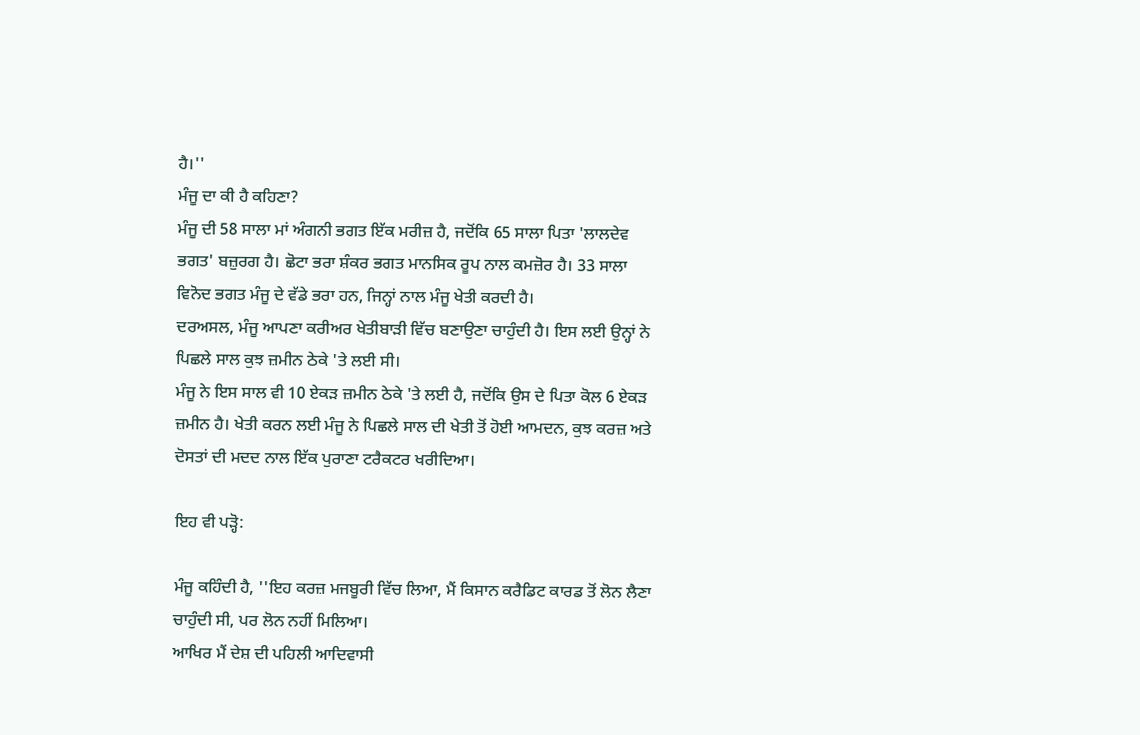ਹੈ।''
ਮੰਜੂ ਦਾ ਕੀ ਹੈ ਕਹਿਣਾ?
ਮੰਜੂ ਦੀ 58 ਸਾਲਾ ਮਾਂ ਅੰਗਨੀ ਭਗਤ ਇੱਕ ਮਰੀਜ਼ ਹੈ, ਜਦੋਂਕਿ 65 ਸਾਲਾ ਪਿਤਾ 'ਲਾਲਦੇਵ ਭਗਤ' ਬਜ਼ੁਰਗ ਹੈ। ਛੋਟਾ ਭਰਾ ਸ਼ੰਕਰ ਭਗਤ ਮਾਨਸਿਕ ਰੂਪ ਨਾਲ ਕਮਜ਼ੋਰ ਹੈ। 33 ਸਾਲਾ ਵਿਨੋਦ ਭਗਤ ਮੰਜੂ ਦੇ ਵੱਡੇ ਭਰਾ ਹਨ, ਜਿਨ੍ਹਾਂ ਨਾਲ ਮੰਜੂ ਖੇਤੀ ਕਰਦੀ ਹੈ।
ਦਰਅਸਲ, ਮੰਜੂ ਆਪਣਾ ਕਰੀਅਰ ਖੇਤੀਬਾੜੀ ਵਿੱਚ ਬਣਾਉਣਾ ਚਾਹੁੰਦੀ ਹੈ। ਇਸ ਲਈ ਉਨ੍ਹਾਂ ਨੇ ਪਿਛਲੇ ਸਾਲ ਕੁਝ ਜ਼ਮੀਨ ਠੇਕੇ 'ਤੇ ਲਈ ਸੀ।
ਮੰਜੂ ਨੇ ਇਸ ਸਾਲ ਵੀ 10 ਏਕੜ ਜ਼ਮੀਨ ਠੇਕੇ 'ਤੇ ਲਈ ਹੈ, ਜਦੋਂਕਿ ਉਸ ਦੇ ਪਿਤਾ ਕੋਲ 6 ਏਕੜ ਜ਼ਮੀਨ ਹੈ। ਖੇਤੀ ਕਰਨ ਲਈ ਮੰਜੂ ਨੇ ਪਿਛਲੇ ਸਾਲ ਦੀ ਖੇਤੀ ਤੋਂ ਹੋਈ ਆਮਦਨ, ਕੁਝ ਕਰਜ਼ ਅਤੇ ਦੋਸਤਾਂ ਦੀ ਮਦਦ ਨਾਲ ਇੱਕ ਪੁਰਾਣਾ ਟਰੈਕਟਰ ਖਰੀਦਿਆ।

ਇਹ ਵੀ ਪੜ੍ਹੋ:

ਮੰਜੂ ਕਹਿੰਦੀ ਹੈ, ''ਇਹ ਕਰਜ਼ ਮਜਬੂਰੀ ਵਿੱਚ ਲਿਆ, ਮੈਂ ਕਿਸਾਨ ਕਰੈਡਿਟ ਕਾਰਡ ਤੋਂ ਲੋਨ ਲੈਣਾ ਚਾਹੁੰਦੀ ਸੀ, ਪਰ ਲੋਨ ਨਹੀਂ ਮਿਲਿਆ।
ਆਖਿਰ ਮੈਂ ਦੇਸ਼ ਦੀ ਪਹਿਲੀ ਆਦਿਵਾਸੀ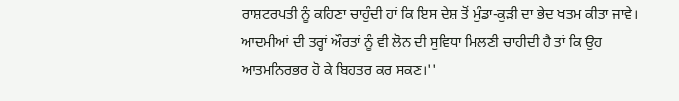ਰਾਸ਼ਟਰਪਤੀ ਨੂੰ ਕਹਿਣਾ ਚਾਹੁੰਦੀ ਹਾਂ ਕਿ ਇਸ ਦੇਸ਼ ਤੋਂ ਮੁੰਡਾ-ਕੁੜੀ ਦਾ ਭੇਦ ਖਤਮ ਕੀਤਾ ਜਾਵੇ। ਆਦਮੀਆਂ ਦੀ ਤਰ੍ਹਾਂ ਔਰਤਾਂ ਨੂੰ ਵੀ ਲੋਨ ਦੀ ਸੁਵਿਧਾ ਮਿਲਣੀ ਚਾਹੀਦੀ ਹੈ ਤਾਂ ਕਿ ਉਹ ਆਤਮਨਿਰਭਰ ਹੋ ਕੇ ਬਿਹਤਰ ਕਰ ਸਕਣ।''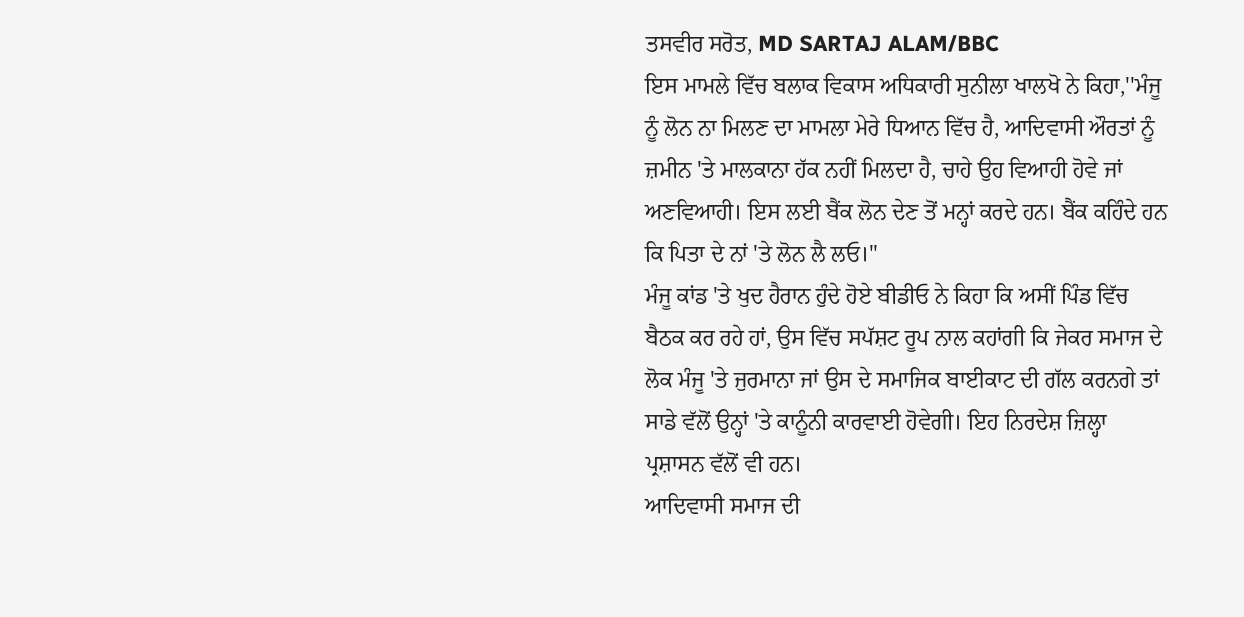ਤਸਵੀਰ ਸਰੋਤ, MD SARTAJ ALAM/BBC
ਇਸ ਮਾਮਲੇ ਵਿੱਚ ਬਲਾਕ ਵਿਕਾਸ ਅਧਿਕਾਰੀ ਸੁਨੀਲਾ ਖਾਲਖੋ ਨੇ ਕਿਹਾ,''ਮੰਜੂ ਨੂੰ ਲੋਨ ਨਾ ਮਿਲਣ ਦਾ ਮਾਮਲਾ ਮੇਰੇ ਧਿਆਨ ਵਿੱਚ ਹੈ, ਆਦਿਵਾਸੀ ਔਰਤਾਂ ਨੂੰ ਜ਼ਮੀਨ 'ਤੇ ਮਾਲਕਾਨਾ ਹੱਕ ਨਹੀਂ ਮਿਲਦਾ ਹੈ, ਚਾਹੇ ਉਹ ਵਿਆਹੀ ਹੋਵੇ ਜਾਂ ਅਣਵਿਆਹੀ। ਇਸ ਲਈ ਬੈਂਕ ਲੋਨ ਦੇਣ ਤੋਂ ਮਨ੍ਹਾਂ ਕਰਦੇ ਹਨ। ਬੈਂਕ ਕਹਿੰਦੇ ਹਨ ਕਿ ਪਿਤਾ ਦੇ ਨਾਂ 'ਤੇ ਲੋਨ ਲੈ ਲਓ।''
ਮੰਜੂ ਕਾਂਡ 'ਤੇ ਖੁਦ ਹੈਰਾਨ ਹੁੰਦੇ ਹੋਏ ਬੀਡੀਓ ਨੇ ਕਿਹਾ ਕਿ ਅਸੀਂ ਪਿੰਡ ਵਿੱਚ ਬੈਠਕ ਕਰ ਰਹੇ ਹਾਂ, ਉਸ ਵਿੱਚ ਸਪੱਸ਼ਟ ਰੂਪ ਨਾਲ ਕਹਾਂਗੀ ਕਿ ਜੇਕਰ ਸਮਾਜ ਦੇ ਲੋਕ ਮੰਜੂ 'ਤੇ ਜੁਰਮਾਨਾ ਜਾਂ ਉਸ ਦੇ ਸਮਾਜਿਕ ਬਾਈਕਾਟ ਦੀ ਗੱਲ ਕਰਨਗੇ ਤਾਂ ਸਾਡੇ ਵੱਲੋਂ ਉਨ੍ਹਾਂ 'ਤੇ ਕਾਨੂੰਨੀ ਕਾਰਵਾਈ ਹੋਵੇਗੀ। ਇਹ ਨਿਰਦੇਸ਼ ਜ਼ਿਲ੍ਹਾ ਪ੍ਰਸ਼ਾਸਨ ਵੱਲੋਂ ਵੀ ਹਨ।
ਆਦਿਵਾਸੀ ਸਮਾਜ ਦੀ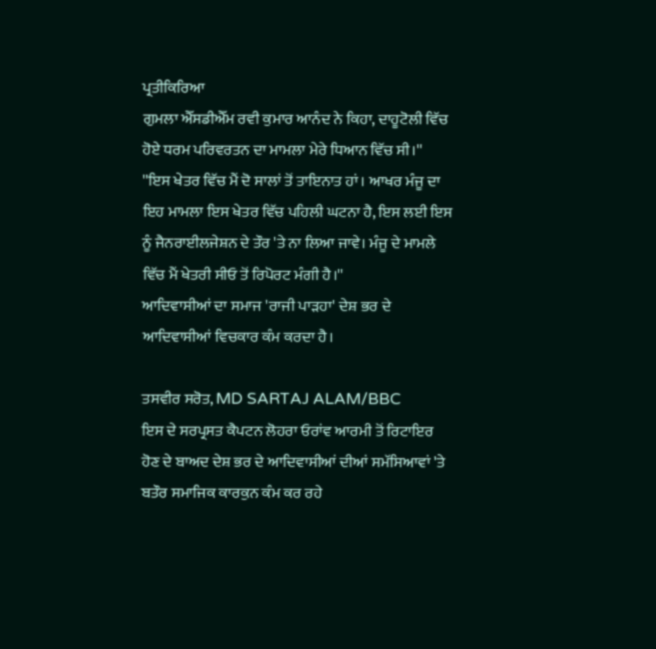ਪ੍ਰਤੀਕਿਰਿਆ
ਗੁਮਲਾ ਐੱਸਡੀਐੱਮ ਰਵੀ ਕੁਮਾਰ ਆਨੰਦ ਨੇ ਕਿਹਾ, ਦਾਹੂਟੋਲੀ ਵਿੱਚ ਹੋਏ ਧਰਮ ਪਰਿਵਰਤਨ ਦਾ ਮਾਮਲਾ ਮੇਰੇ ਧਿਆਨ ਵਿੱਚ ਸੀ।''
''ਇਸ ਖੇਤਰ ਵਿੱਚ ਮੈਂ ਦੋ ਸਾਲਾਂ ਤੋਂ ਤਾਇਨਾਤ ਹਾਂ। ਆਖਰ ਮੰਜੂ ਦਾ ਇਹ ਮਾਮਲਾ ਇਸ ਖੇਤਰ ਵਿੱਚ ਪਹਿਲੀ ਘਟਨਾ ਹੈ, ਇਸ ਲਈ ਇਸ ਨੂੰ ਜੈਨਰਾਈਲਜੇਸ਼ਨ ਦੇ ਤੌਰ 'ਤੇ ਨਾ ਲਿਆ ਜਾਵੇ। ਮੰਜੂ ਦੇ ਮਾਮਲੇ ਵਿੱਚ ਮੈਂ ਖੇਤਰੀ ਸੀਓ ਤੋਂ ਰਿਪੋਰਟ ਮੰਗੀ ਹੈ।''
ਆਦਿਵਾਸੀਆਂ ਦਾ ਸਮਾਜ 'ਰਾਜੀ ਪਾੜਹਾ' ਦੇਸ਼ ਭਰ ਦੇ ਆਦਿਵਾਸੀਆਂ ਵਿਚਕਾਰ ਕੰਮ ਕਰਦਾ ਹੈ।

ਤਸਵੀਰ ਸਰੋਤ, MD SARTAJ ALAM/BBC
ਇਸ ਦੇ ਸਰਪ੍ਰਸਤ ਕੈਪਟਨ ਲੋਹਰਾ ਓਰਾਂਵ ਆਰਮੀ ਤੋਂ ਰਿਟਾਇਰ ਹੋਣ ਦੇ ਬਾਅਦ ਦੇਸ਼ ਭਰ ਦੇ ਆਦਿਵਾਸੀਆਂ ਦੀਆਂ ਸਮੱਸਿਆਵਾਂ 'ਤੇ ਬਤੌਰ ਸਮਾਜਿਕ ਕਾਰਕੁਨ ਕੰਮ ਕਰ ਰਹੇ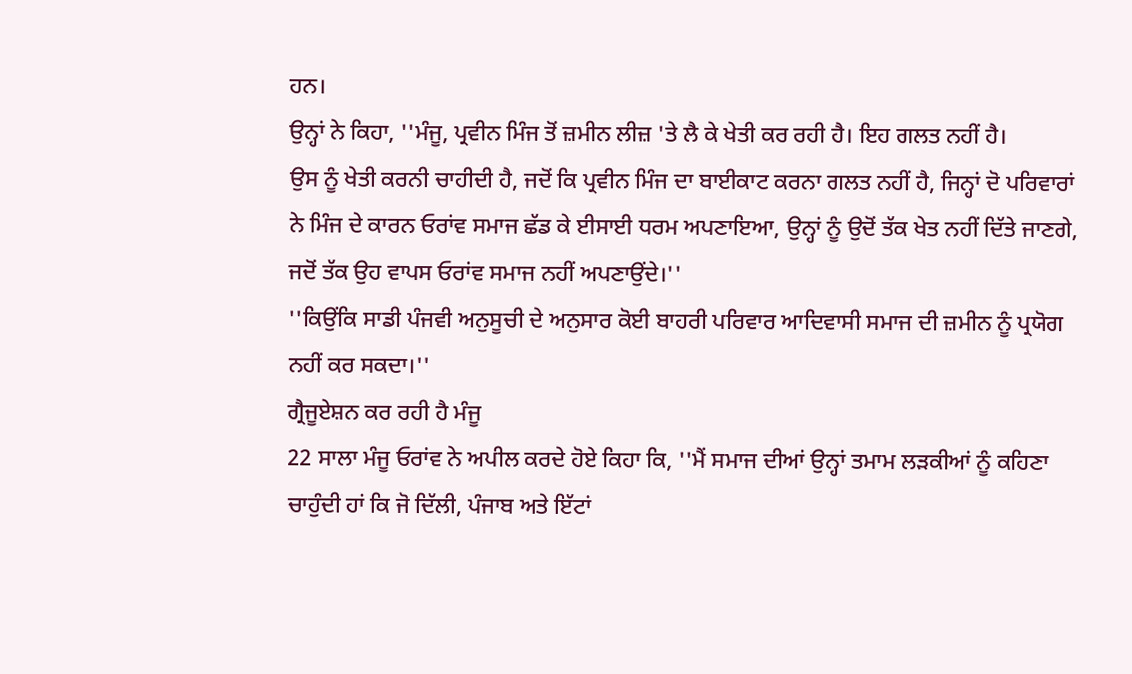ਹਨ।
ਉਨ੍ਹਾਂ ਨੇ ਕਿਹਾ, ''ਮੰਜੂ, ਪ੍ਰਵੀਨ ਮਿੰਜ ਤੋਂ ਜ਼ਮੀਨ ਲੀਜ਼ 'ਤੇ ਲੈ ਕੇ ਖੇਤੀ ਕਰ ਰਹੀ ਹੈ। ਇਹ ਗਲਤ ਨਹੀਂ ਹੈ।
ਉਸ ਨੂੰ ਖੇਤੀ ਕਰਨੀ ਚਾਹੀਦੀ ਹੈ, ਜਦੋਂ ਕਿ ਪ੍ਰਵੀਨ ਮਿੰਜ ਦਾ ਬਾਈਕਾਟ ਕਰਨਾ ਗਲਤ ਨਹੀਂ ਹੈ, ਜਿਨ੍ਹਾਂ ਦੋ ਪਰਿਵਾਰਾਂ ਨੇ ਮਿੰਜ ਦੇ ਕਾਰਨ ਓਰਾਂਵ ਸਮਾਜ ਛੱਡ ਕੇ ਈਸਾਈ ਧਰਮ ਅਪਣਾਇਆ, ਉਨ੍ਹਾਂ ਨੂੰ ਉਦੋਂ ਤੱਕ ਖੇਤ ਨਹੀਂ ਦਿੱਤੇ ਜਾਣਗੇ, ਜਦੋਂ ਤੱਕ ਉਹ ਵਾਪਸ ਓਰਾਂਵ ਸਮਾਜ ਨਹੀਂ ਅਪਣਾਉਂਦੇ।''
''ਕਿਉਂਕਿ ਸਾਡੀ ਪੰਜਵੀ ਅਨੁਸੂਚੀ ਦੇ ਅਨੁਸਾਰ ਕੋਈ ਬਾਹਰੀ ਪਰਿਵਾਰ ਆਦਿਵਾਸੀ ਸਮਾਜ ਦੀ ਜ਼ਮੀਨ ਨੂੰ ਪ੍ਰਯੋਗ ਨਹੀਂ ਕਰ ਸਕਦਾ।''
ਗ੍ਰੈਜੂਏਸ਼ਨ ਕਰ ਰਹੀ ਹੈ ਮੰਜੂ
22 ਸਾਲਾ ਮੰਜੂ ਓਰਾਂਵ ਨੇ ਅਪੀਲ ਕਰਦੇ ਹੋਏ ਕਿਹਾ ਕਿ, ''ਮੈਂ ਸਮਾਜ ਦੀਆਂ ਉਨ੍ਹਾਂ ਤਮਾਮ ਲੜਕੀਆਂ ਨੂੰ ਕਹਿਣਾ ਚਾਹੁੰਦੀ ਹਾਂ ਕਿ ਜੋ ਦਿੱਲੀ, ਪੰਜਾਬ ਅਤੇ ਇੱਟਾਂ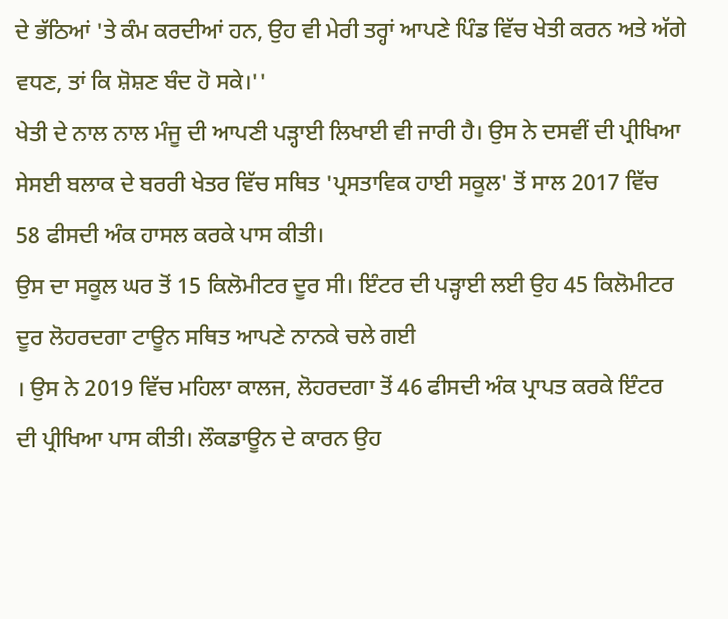ਦੇ ਭੱਠਿਆਂ 'ਤੇ ਕੰਮ ਕਰਦੀਆਂ ਹਨ, ਉਹ ਵੀ ਮੇਰੀ ਤਰ੍ਹਾਂ ਆਪਣੇ ਪਿੰਡ ਵਿੱਚ ਖੇਤੀ ਕਰਨ ਅਤੇ ਅੱਗੇ ਵਧਣ, ਤਾਂ ਕਿ ਸ਼ੋਸ਼ਣ ਬੰਦ ਹੋ ਸਕੇ।''
ਖੇਤੀ ਦੇ ਨਾਲ ਨਾਲ ਮੰਜੂ ਦੀ ਆਪਣੀ ਪੜ੍ਹਾਈ ਲਿਖਾਈ ਵੀ ਜਾਰੀ ਹੈ। ਉਸ ਨੇ ਦਸਵੀਂ ਦੀ ਪ੍ਰੀਖਿਆ ਸੇਸਈ ਬਲਾਕ ਦੇ ਬਰਰੀ ਖੇਤਰ ਵਿੱਚ ਸਥਿਤ 'ਪ੍ਰਸਤਾਵਿਕ ਹਾਈ ਸਕੂਲ' ਤੋਂ ਸਾਲ 2017 ਵਿੱਚ 58 ਫੀਸਦੀ ਅੰਕ ਹਾਸਲ ਕਰਕੇ ਪਾਸ ਕੀਤੀ।
ਉਸ ਦਾ ਸਕੂਲ ਘਰ ਤੋਂ 15 ਕਿਲੋਮੀਟਰ ਦੂਰ ਸੀ। ਇੰਟਰ ਦੀ ਪੜ੍ਹਾਈ ਲਈ ਉਹ 45 ਕਿਲੋਮੀਟਰ ਦੂਰ ਲੋਹਰਦਗਾ ਟਾਊਨ ਸਥਿਤ ਆਪਣੇ ਨਾਨਕੇ ਚਲੇ ਗਈ
। ਉਸ ਨੇ 2019 ਵਿੱਚ ਮਹਿਲਾ ਕਾਲਜ, ਲੋਹਰਦਗਾ ਤੋਂ 46 ਫੀਸਦੀ ਅੰਕ ਪ੍ਰਾਪਤ ਕਰਕੇ ਇੰਟਰ ਦੀ ਪ੍ਰੀਖਿਆ ਪਾਸ ਕੀਤੀ। ਲੌਕਡਾਊਨ ਦੇ ਕਾਰਨ ਉਹ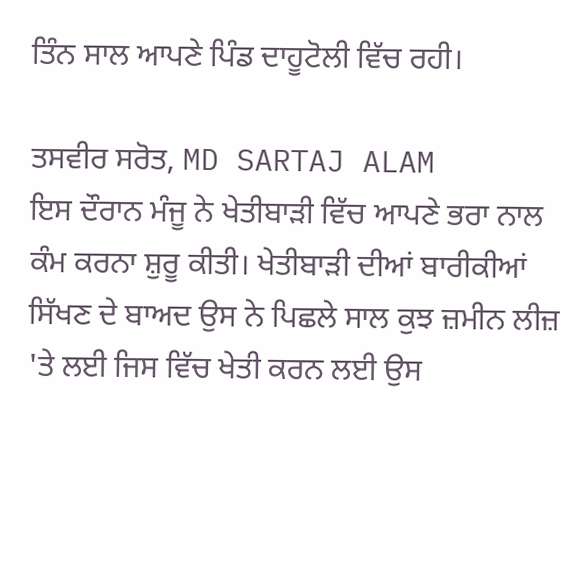ਤਿੰਨ ਸਾਲ ਆਪਣੇ ਪਿੰਡ ਦਾਹੂਟੋਲੀ ਵਿੱਚ ਰਹੀ।

ਤਸਵੀਰ ਸਰੋਤ, MD SARTAJ ALAM
ਇਸ ਦੌਰਾਨ ਮੰਜੂ ਨੇ ਖੇਤੀਬਾੜੀ ਵਿੱਚ ਆਪਣੇ ਭਰਾ ਨਾਲ ਕੰਮ ਕਰਨਾ ਸ਼ੁਰੂ ਕੀਤੀ। ਖੇਤੀਬਾੜੀ ਦੀਆਂ ਬਾਰੀਕੀਆਂ ਸਿੱਖਣ ਦੇ ਬਾਅਦ ਉਸ ਨੇ ਪਿਛਲੇ ਸਾਲ ਕੁਝ ਜ਼ਮੀਨ ਲੀਜ਼ 'ਤੇ ਲਈ ਜਿਸ ਵਿੱਚ ਖੇਤੀ ਕਰਨ ਲਈ ਉਸ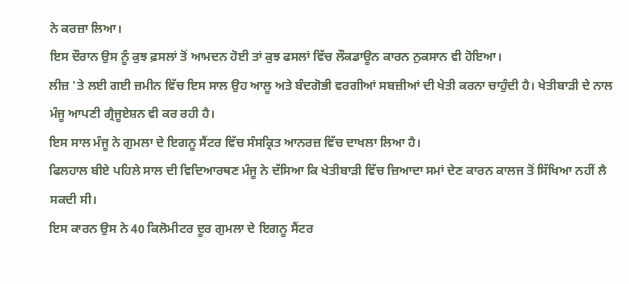ਨੇ ਕਰਜ਼ਾ ਲਿਆ।
ਇਸ ਦੌਰਾਨ ਉਸ ਨੂੰ ਕੁਝ ਫ਼ਸਲਾਂ ਤੋਂ ਆਮਦਨ ਹੋਈ ਤਾਂ ਕੁਝ ਫਸਲਾਂ ਵਿੱਚ ਲੌਕਡਾਊਨ ਕਾਰਨ ਨੁਕਸਾਨ ਵੀ ਹੋਇਆ।
ਲੀਜ਼ 'ਤੇ ਲਈ ਗਈ ਜ਼ਮੀਨ ਵਿੱਚ ਇਸ ਸਾਲ ਉਹ ਆਲੂ ਅਤੇ ਬੰਦਗੋਭੀ ਵਰਗੀਆਂ ਸਬਜ਼ੀਆਂ ਦੀ ਖੇਤੀ ਕਰਨਾ ਚਾਹੁੰਦੀ ਹੈ। ਖੇਤੀਬਾੜੀ ਦੇ ਨਾਲ ਮੰਜੂ ਆਪਣੀ ਗ੍ਰੈਜੂਏਸ਼ਨ ਵੀ ਕਰ ਰਹੀ ਹੈ।
ਇਸ ਸਾਲ ਮੰਜੂ ਨੇ ਗੁਮਲਾ ਦੇ ਇਗਨੂ ਸੈਂਟਰ ਵਿੱਚ ਸੰਸਕ੍ਰਿਤ ਆਨਰਜ਼ ਵਿੱਚ ਦਾਖਲਾ ਲਿਆ ਹੈ।
ਫਿਲਹਾਲ ਬੀਏ ਪਹਿਲੇ ਸਾਲ ਦੀ ਵਿਦਿਆਰਥਣ ਮੰਜੂ ਨੇ ਦੱਸਿਆ ਕਿ ਖੇਤੀਬਾੜੀ ਵਿੱਚ ਜ਼ਿਆਦਾ ਸਮਾਂ ਦੇਣ ਕਾਰਨ ਕਾਲਜ ਤੋਂ ਸਿੱਖਿਆ ਨਹੀਂ ਲੈ ਸਕਦੀ ਸੀ।
ਇਸ ਕਾਰਨ ਉਸ ਨੇ 40 ਕਿਲੋਮੀਟਰ ਦੂਰ ਗੁਮਲਾ ਦੇ ਇਗਨੂ ਸੈਂਟਰ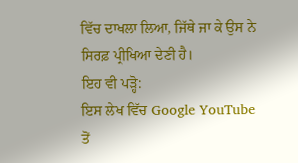ਵਿੱਚ ਦਾਖਲਾ ਲਿਆ, ਜਿੱਥੇ ਜਾ ਕੇ ਉਸ ਨੇ ਸਿਰਫ਼ ਪ੍ਰੀਖਿਆ ਦੇਣੀ ਹੈ।
ਇਹ ਵੀ ਪੜ੍ਹੋ:
ਇਸ ਲੇਖ ਵਿੱਚ Google YouTube ਤੋਂ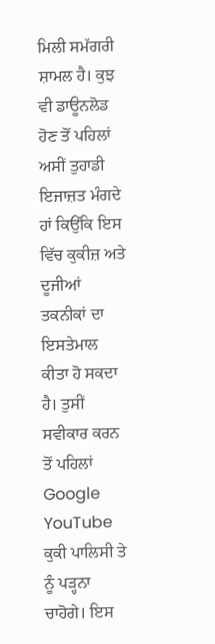ਮਿਲੀ ਸਮੱਗਰੀ ਸ਼ਾਮਲ ਹੈ। ਕੁਝ ਵੀ ਡਾਊਨਲੋਡ ਹੋਣ ਤੋਂ ਪਹਿਲਾਂ ਅਸੀਂ ਤੁਹਾਡੀ ਇਜਾਜ਼ਤ ਮੰਗਦੇ ਹਾਂ ਕਿਉਂਕਿ ਇਸ ਵਿੱਚ ਕੁਕੀਜ਼ ਅਤੇ ਦੂਜੀਆਂ ਤਕਨੀਕਾਂ ਦਾ ਇਸਤੇਮਾਲ ਕੀਤਾ ਹੋ ਸਕਦਾ ਹੈ। ਤੁਸੀਂ ਸਵੀਕਾਰ ਕਰਨ ਤੋਂ ਪਹਿਲਾਂ Google YouTube ਕੁਕੀ ਪਾਲਿਸੀ ਤੇ ਨੂੰ ਪੜ੍ਹਨਾ ਚਾਹੋਗੇ। ਇਸ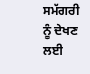ਸਮੱਗਰੀ ਨੂੰ ਦੇਖਣ ਲਈ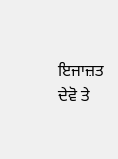ਇਜਾਜ਼ਤ ਦੇਵੋ ਤੇ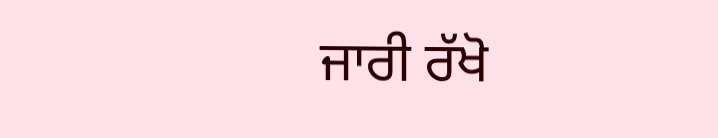ਜਾਰੀ ਰੱਖੋ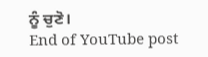ਨੂੰ ਚੁਣੋ।
End of YouTube post